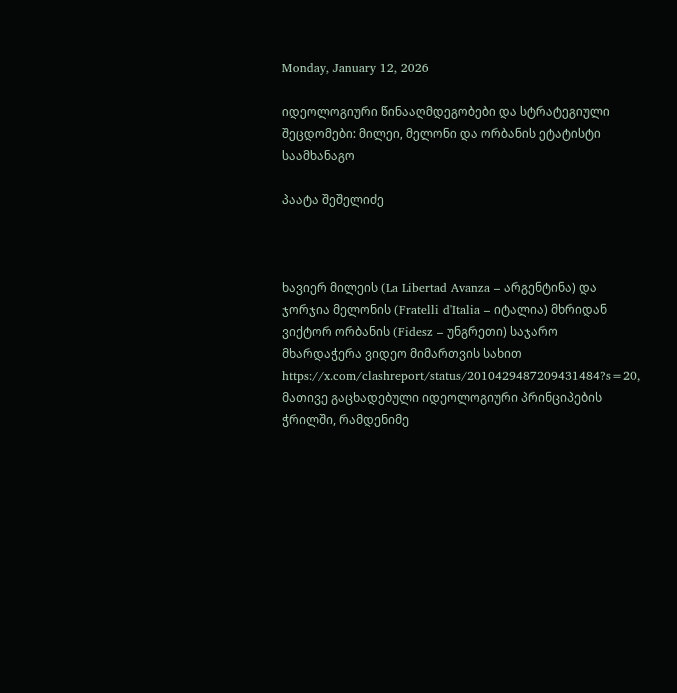Monday, January 12, 2026

იდეოლოგიური წინააღმდეგობები და სტრატეგიული შეცდომები: მილეი, მელონი და ორბანის ეტატისტი საამხანაგო

პაატა შეშელიძე



ხავიერ მილეის (La Libertad Avanza – არგენტინა) და ჯორჯია მელონის (Fratelli d'Italia – იტალია) მხრიდან ვიქტორ ორბანის (Fidesz – უნგრეთი) საჯარო მხარდაჭერა ვიდეო მიმართვის სახით https://x.com/clashreport/status/2010429487209431484?s=20, მათივე გაცხადებული იდეოლოგიური პრინციპების ჭრილში, რამდენიმე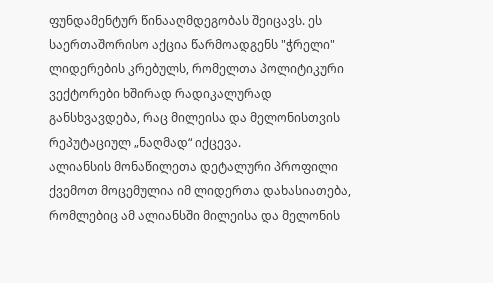ფუნდამენტურ წინააღმდეგობას შეიცავს. ეს საერთაშორისო აქცია წარმოადგენს "ჭრელი" ლიდერების კრებულს, რომელთა პოლიტიკური ვექტორები ხშირად რადიკალურად განსხვავდება, რაც მილეისა და მელონისთვის რეპუტაციულ „ნაღმად“ იქცევა.
ალიანსის მონაწილეთა დეტალური პროფილი
ქვემოთ მოცემულია იმ ლიდერთა დახასიათება, რომლებიც ამ ალიანსში მილეისა და მელონის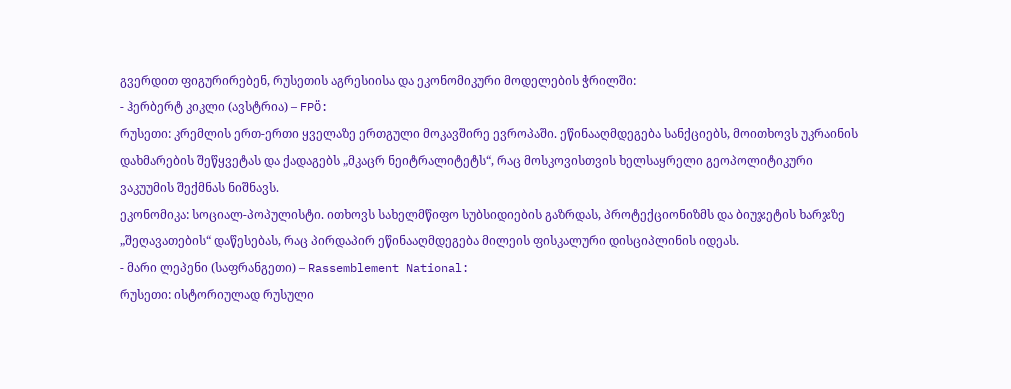გვერდით ფიგურირებენ, რუსეთის აგრესიისა და ეკონომიკური მოდელების ჭრილში:
- ჰერბერტ კიკლი (ავსტრია) – FPÖ:
რუსეთი: კრემლის ერთ-ერთი ყველაზე ერთგული მოკავშირე ევროპაში. ეწინააღმდეგება სანქციებს, მოითხოვს უკრაინის დახმარების შეწყვეტას და ქადაგებს „მკაცრ ნეიტრალიტეტს“, რაც მოსკოვისთვის ხელსაყრელი გეოპოლიტიკური ვაკუუმის შექმნას ნიშნავს.
ეკონომიკა: სოციალ-პოპულისტი. ითხოვს სახელმწიფო სუბსიდიების გაზრდას, პროტექციონიზმს და ბიუჯეტის ხარჯზე „შეღავათების“ დაწესებას, რაც პირდაპირ ეწინააღმდეგება მილეის ფისკალური დისციპლინის იდეას.
- მარი ლეპენი (საფრანგეთი) – Rassemblement National:
რუსეთი: ისტორიულად რუსული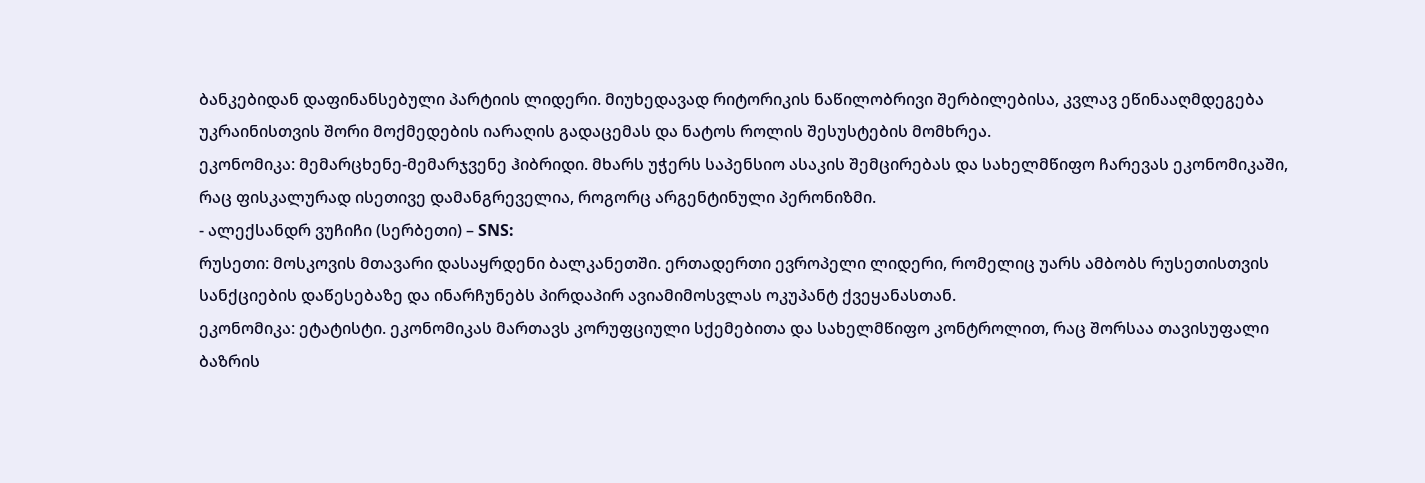ბანკებიდან დაფინანსებული პარტიის ლიდერი. მიუხედავად რიტორიკის ნაწილობრივი შერბილებისა, კვლავ ეწინააღმდეგება უკრაინისთვის შორი მოქმედების იარაღის გადაცემას და ნატოს როლის შესუსტების მომხრეა.
ეკონომიკა: მემარცხენე-მემარჯვენე ჰიბრიდი. მხარს უჭერს საპენსიო ასაკის შემცირებას და სახელმწიფო ჩარევას ეკონომიკაში, რაც ფისკალურად ისეთივე დამანგრეველია, როგორც არგენტინული პერონიზმი.
- ალექსანდრ ვუჩიჩი (სერბეთი) – SNS:
რუსეთი: მოსკოვის მთავარი დასაყრდენი ბალკანეთში. ერთადერთი ევროპელი ლიდერი, რომელიც უარს ამბობს რუსეთისთვის სანქციების დაწესებაზე და ინარჩუნებს პირდაპირ ავიამიმოსვლას ოკუპანტ ქვეყანასთან.
ეკონომიკა: ეტატისტი. ეკონომიკას მართავს კორუფციული სქემებითა და სახელმწიფო კონტროლით, რაც შორსაა თავისუფალი ბაზრის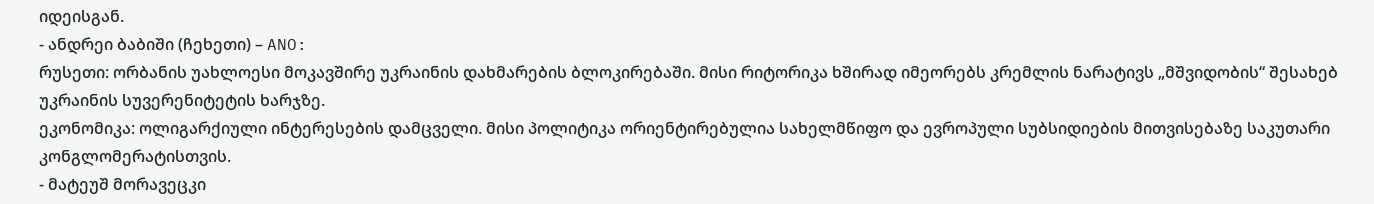იდეისგან.
- ანდრეი ბაბიში (ჩეხეთი) – ANO:
რუსეთი: ორბანის უახლოესი მოკავშირე უკრაინის დახმარების ბლოკირებაში. მისი რიტორიკა ხშირად იმეორებს კრემლის ნარატივს „მშვიდობის“ შესახებ უკრაინის სუვერენიტეტის ხარჯზე.
ეკონომიკა: ოლიგარქიული ინტერესების დამცველი. მისი პოლიტიკა ორიენტირებულია სახელმწიფო და ევროპული სუბსიდიების მითვისებაზე საკუთარი კონგლომერატისთვის.
- მატეუშ მორავეცკი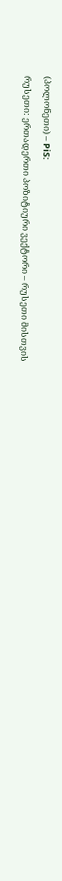(პოლონეთი) – PiS:
რუსეთი: ერთადერთი პოზიტიური ვექტორი – რუსეთი მისთვის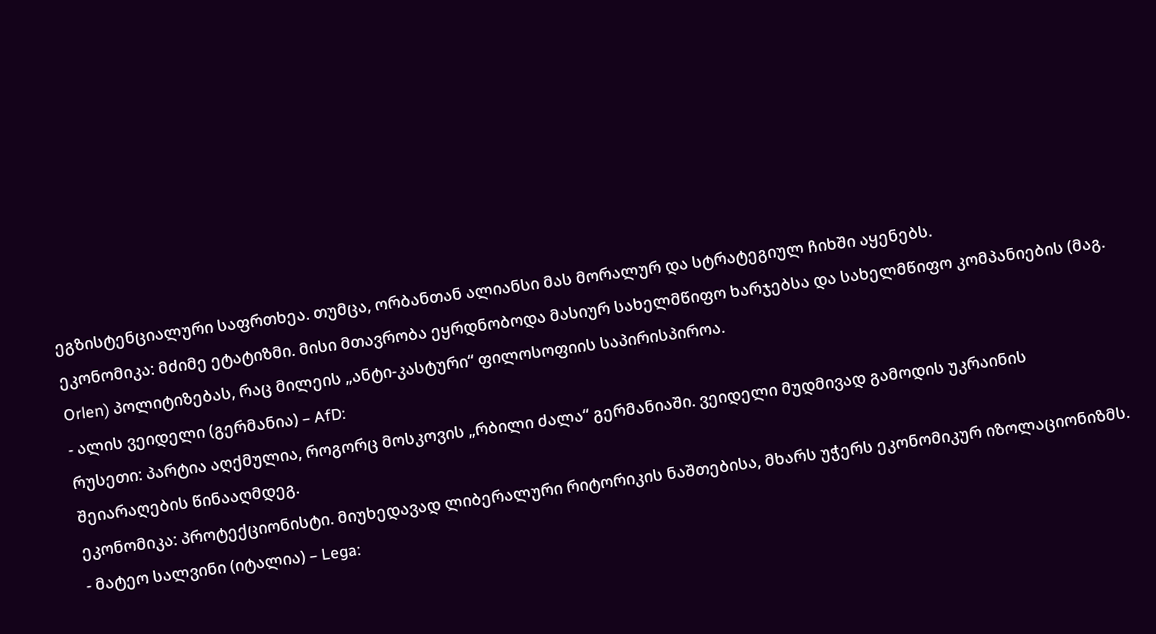ეგზისტენციალური საფრთხეა. თუმცა, ორბანთან ალიანსი მას მორალურ და სტრატეგიულ ჩიხში აყენებს.
ეკონომიკა: მძიმე ეტატიზმი. მისი მთავრობა ეყრდნობოდა მასიურ სახელმწიფო ხარჯებსა და სახელმწიფო კომპანიების (მაგ. Orlen) პოლიტიზებას, რაც მილეის „ანტი-კასტური“ ფილოსოფიის საპირისპიროა.
- ალის ვეიდელი (გერმანია) – AfD:
რუსეთი: პარტია აღქმულია, როგორც მოსკოვის „რბილი ძალა“ გერმანიაში. ვეიდელი მუდმივად გამოდის უკრაინის შეიარაღების წინააღმდეგ.
ეკონომიკა: პროტექციონისტი. მიუხედავად ლიბერალური რიტორიკის ნაშთებისა, მხარს უჭერს ეკონომიკურ იზოლაციონიზმს.
- მატეო სალვინი (იტალია) – Lega: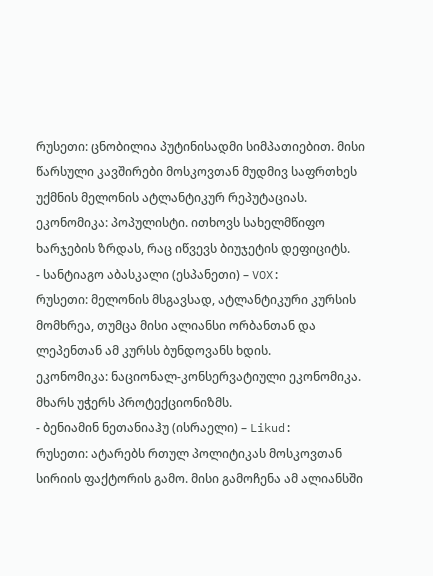რუსეთი: ცნობილია პუტინისადმი სიმპათიებით. მისი წარსული კავშირები მოსკოვთან მუდმივ საფრთხეს უქმნის მელონის ატლანტიკურ რეპუტაციას.
ეკონომიკა: პოპულისტი. ითხოვს სახელმწიფო ხარჯების ზრდას, რაც იწვევს ბიუჯეტის დეფიციტს.
- სანტიაგო აბასკალი (ესპანეთი) – VOX:
რუსეთი: მელონის მსგავსად, ატლანტიკური კურსის მომხრეა, თუმცა მისი ალიანსი ორბანთან და ლეპენთან ამ კურსს ბუნდოვანს ხდის.
ეკონომიკა: ნაციონალ-კონსერვატიული ეკონომიკა. მხარს უჭერს პროტექციონიზმს.
- ბენიამინ ნეთანიაჰუ (ისრაელი) – Likud:
რუსეთი: ატარებს რთულ პოლიტიკას მოსკოვთან სირიის ფაქტორის გამო. მისი გამოჩენა ამ ალიანსში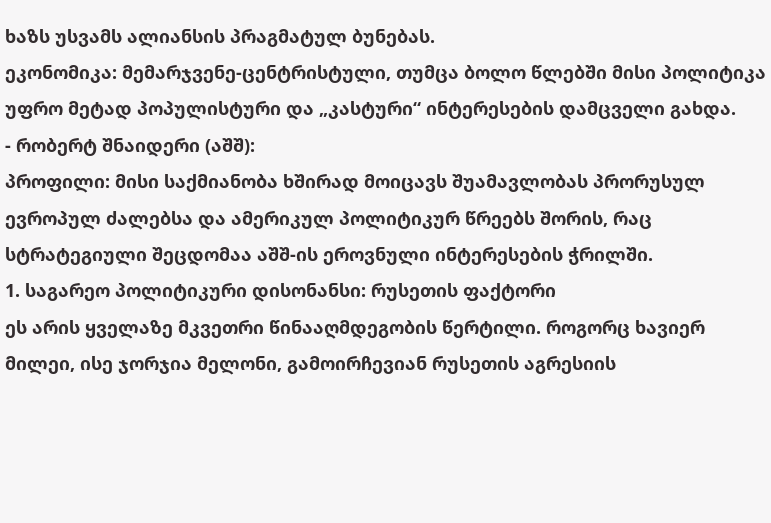ხაზს უსვამს ალიანსის პრაგმატულ ბუნებას.
ეკონომიკა: მემარჯვენე-ცენტრისტული, თუმცა ბოლო წლებში მისი პოლიტიკა უფრო მეტად პოპულისტური და „კასტური“ ინტერესების დამცველი გახდა.
- რობერტ შნაიდერი (აშშ):
პროფილი: მისი საქმიანობა ხშირად მოიცავს შუამავლობას პრორუსულ ევროპულ ძალებსა და ამერიკულ პოლიტიკურ წრეებს შორის, რაც სტრატეგიული შეცდომაა აშშ-ის ეროვნული ინტერესების ჭრილში.
1. საგარეო პოლიტიკური დისონანსი: რუსეთის ფაქტორი
ეს არის ყველაზე მკვეთრი წინააღმდეგობის წერტილი. როგორც ხავიერ მილეი, ისე ჯორჯია მელონი, გამოირჩევიან რუსეთის აგრესიის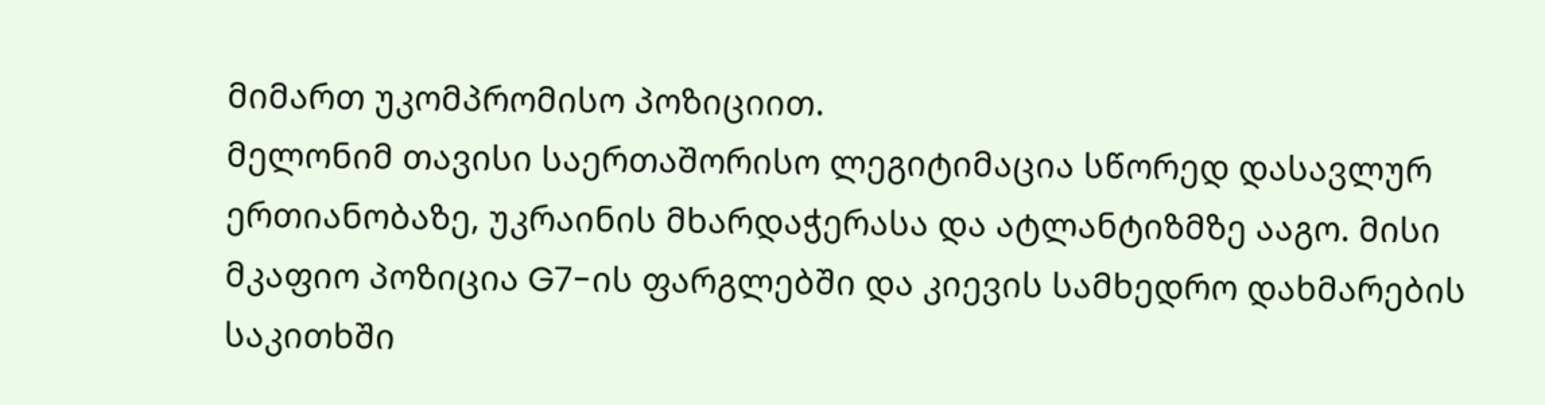მიმართ უკომპრომისო პოზიციით.
მელონიმ თავისი საერთაშორისო ლეგიტიმაცია სწორედ დასავლურ ერთიანობაზე, უკრაინის მხარდაჭერასა და ატლანტიზმზე ააგო. მისი მკაფიო პოზიცია G7-ის ფარგლებში და კიევის სამხედრო დახმარების საკითხში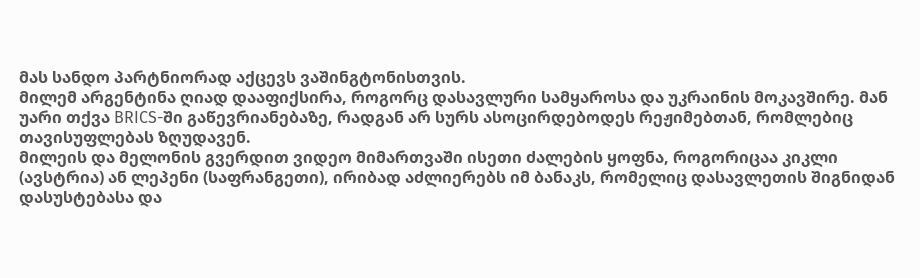მას სანდო პარტნიორად აქცევს ვაშინგტონისთვის.
მილემ არგენტინა ღიად დააფიქსირა, როგორც დასავლური სამყაროსა და უკრაინის მოკავშირე. მან უარი თქვა BRICS-ში გაწევრიანებაზე, რადგან არ სურს ასოცირდებოდეს რეჟიმებთან, რომლებიც თავისუფლებას ზღუდავენ.
მილეის და მელონის გვერდით ვიდეო მიმართვაში ისეთი ძალების ყოფნა, როგორიცაა კიკლი (ავსტრია) ან ლეპენი (საფრანგეთი), ირიბად აძლიერებს იმ ბანაკს, რომელიც დასავლეთის შიგნიდან დასუსტებასა და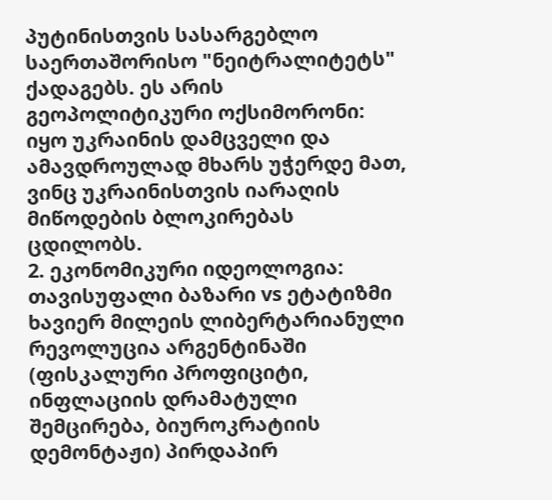პუტინისთვის სასარგებლო საერთაშორისო "ნეიტრალიტეტს" ქადაგებს. ეს არის გეოპოლიტიკური ოქსიმორონი: იყო უკრაინის დამცველი და ამავდროულად მხარს უჭერდე მათ, ვინც უკრაინისთვის იარაღის მიწოდების ბლოკირებას ცდილობს.
2. ეკონომიკური იდეოლოგია: თავისუფალი ბაზარი vs ეტატიზმი
ხავიერ მილეის ლიბერტარიანული რევოლუცია არგენტინაში (ფისკალური პროფიციტი, ინფლაციის დრამატული შემცირება, ბიუროკრატიის დემონტაჟი) პირდაპირ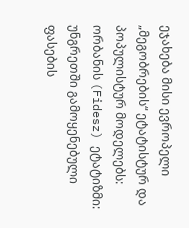ეჯახება მისი ევროპელი „მეგობრების“ ეტატისტურ და პოპულისტურ მოდელებს:
ორბანის (Fidesz) ეტატიზმი: უნგრეთში გამოყენებული ფასების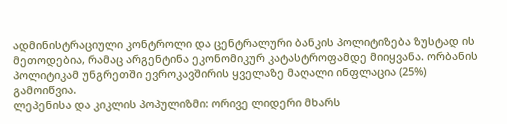ადმინისტრაციული კონტროლი და ცენტრალური ბანკის პოლიტიზება ზუსტად ის მეთოდებია, რამაც არგენტინა ეკონომიკურ კატასტროფამდე მიიყვანა. ორბანის პოლიტიკამ უნგრეთში ევროკავშირის ყველაზე მაღალი ინფლაცია (25%) გამოიწვია.
ლეპენისა და კიკლის პოპულიზმი: ორივე ლიდერი მხარს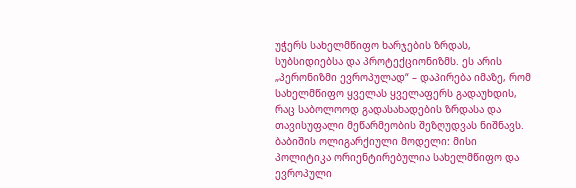უჭერს სახელმწიფო ხარჯების ზრდას, სუბსიდიებსა და პროტექციონიზმს. ეს არის „პერონიზმი ევროპულად“ – დაპირება იმაზე, რომ სახელმწიფო ყველას ყველაფერს გადაუხდის, რაც საბოლოოდ გადასახადების ზრდასა და თავისუფალი მეწარმეობის შეზღუდვას ნიშნავს.
ბაბიშის ოლიგარქიული მოდელი: მისი პოლიტიკა ორიენტირებულია სახელმწიფო და ევროპული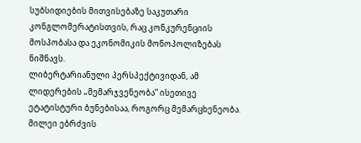სუბსიდიების მითვისებაზე საკუთარი კონგლომერატისთვის, რაც კონკურენციის მოსპობასა და ეკონომიკის მონოპოლიზებას ნიშნავს.
ლიბერტარიანული პერსპექტივიდან, ამ ლიდერების „მემარჯვენეობა“ ისეთივე ეტატისტური ბუნებისაა, როგორც მემარცხენეობა. მილეი ებრძვის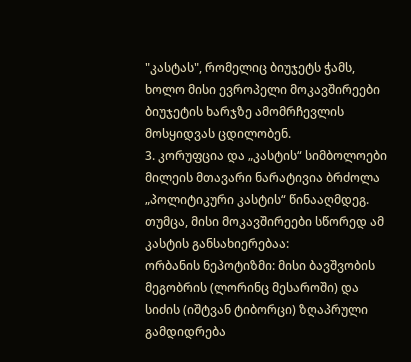"კასტას", რომელიც ბიუჯეტს ჭამს, ხოლო მისი ევროპელი მოკავშირეები ბიუჯეტის ხარჯზე ამომრჩევლის მოსყიდვას ცდილობენ.
3. კორუფცია და „კასტის“ სიმბოლოები
მილეის მთავარი ნარატივია ბრძოლა „პოლიტიკური კასტის“ წინააღმდეგ. თუმცა, მისი მოკავშირეები სწორედ ამ კასტის განსახიერებაა:
ორბანის ნეპოტიზმი: მისი ბავშვობის მეგობრის (ლორინც მესაროში) და სიძის (იშტვან ტიბორცი) ზღაპრული გამდიდრება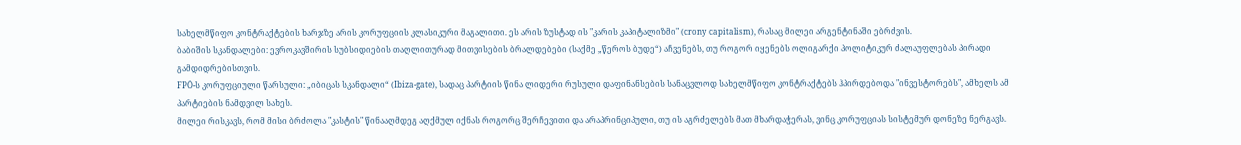სახელმწიფო კონტრაქტების ხარჯზე არის კორუფციის კლასიკური მაგალითი. ეს არის ზუსტად ის "კარის კაპიტალიზმი" (crony capitalism), რასაც მილეი არგენტინაში ებრძვის.
ბაბიშის სკანდალები: ევროკავშირის სუბსიდიების თაღლითურად მითვისების ბრალდებები (საქმე „წეროს ბუდე“) აჩვენებს, თუ როგორ იყენებს ოლიგარქი პოლიტიკურ ძალაუფლებას პირადი გამდიდრებისთვის.
FPÖ-ს კორუფციული წარსული: „იბიცას სკანდალი“ (Ibiza-gate), სადაც პარტიის წინა ლიდერი რუსული დაფინანსების სანაცვლოდ სახელმწიფო კონტრაქტებს ჰპირდებოდა "ინვესტორებს", ამხელს ამ პარტიების ნამდვილ სახეს.
მილეი რისკავს, რომ მისი ბრძოლა "კასტის" წინააღმდეგ აღქმულ იქნას როგორც შერჩევითი და არაპრინციპული, თუ ის აგრძელებს მათ მხარდაჭერას, ვინც კორუფციას სისტემურ დონეზე ნერგავს.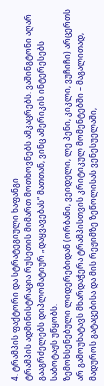4. ტრამპის ფაქტორი და სტრატეგიული ხაფანგი
ტრამპის ადმინისტრაცია რუსეთის მიმართ მოთხოვნებს ამკაცრებს. ვაშინგტონი აღარ გააგრძელებს დიპლომატიურ „დაყვავებას“ მათთან, ვინც ამერიკის ინტერესებს საბოტაჟს უწყობს.
ზემოხსენებული ლიდერებიდან (ორბანი, ვეიდელი, ლე პენი, კიკლი, ვუჩიჩი) არცერთს არ გამოუხატავს მხარდაჭერა ტრამპისთვის კრიტიკულ მომენტებში – მაგალითად, მადუროს გატაცებისა და მის რეჟიმზე ზეწოლისას ვენესუელაში,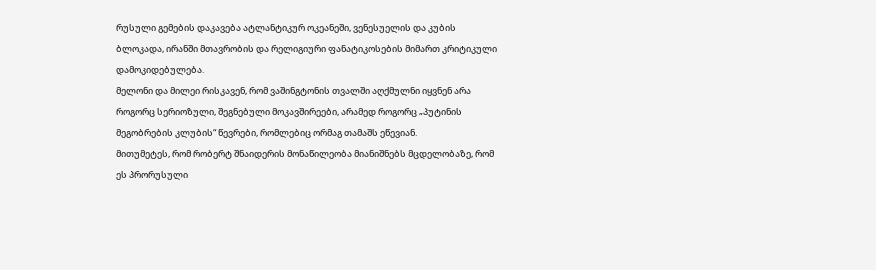რუსული გემების დაკავება ატლანტიკურ ოკეანეში, ვენესუელის და კუბის ბლოკადა, ირანში მთავრობის და რელიგიური ფანატიკოსების მიმართ კრიტიკული დამოკიდებულება.
მელონი და მილეი რისკავენ, რომ ვაშინგტონის თვალში აღქმულნი იყვნენ არა როგორც სერიოზული, შეგნებული მოკავშირეები, არამედ როგორც „პუტინის მეგობრების კლუბის“ წევრები, რომლებიც ორმაგ თამაშს ეწევიან.
მითუმეტეს, რომ რობერტ შნაიდერის მონაწილეობა მიანიშნებს მცდელობაზე, რომ ეს პრორუსული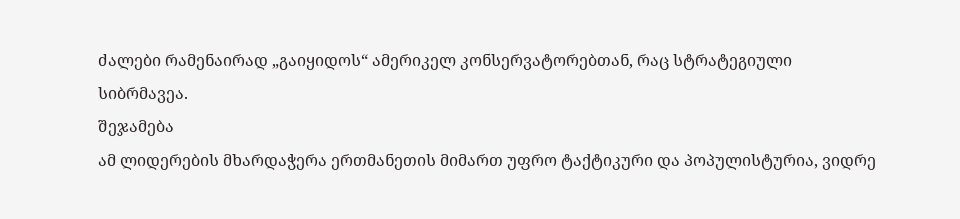ძალები რამენაირად „გაიყიდოს“ ამერიკელ კონსერვატორებთან, რაც სტრატეგიული სიბრმავეა.
შეჯამება
ამ ლიდერების მხარდაჭერა ერთმანეთის მიმართ უფრო ტაქტიკური და პოპულისტურია, ვიდრე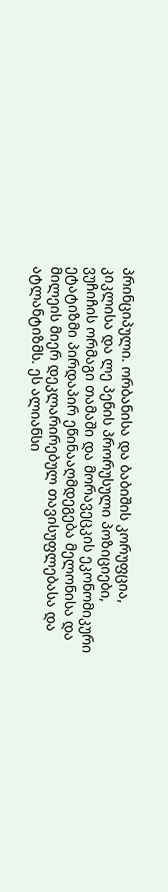პრინციპული. ორბანისა და ბაბიშის კორუფცია, კიკლისა და ლე პენის პრორუსული პოზიციები, ვუჩიჩის ორმაგი თამაში და მორავეცკის ეკონომიკური ეტატიზმი პირდაპირ ეწინააღმდეგება მელონისა და მილეის მიერ დეკლარირებულ თავისუფლებასა და ატლანტიზმს. ეს ალიანსი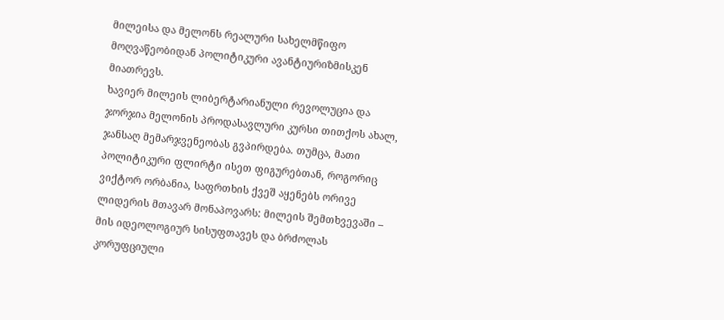მილეისა და მელონს რეალური სახელმწიფო მოღვაწეობიდან პოლიტიკური ავანტიურიზმისკენ მიათრევს.
ხავიერ მილეის ლიბერტარიანული რევოლუცია და ჯორჯია მელონის პროდასავლური კურსი თითქოს ახალ, ჯანსაღ მემარჯვენეობას გვპირდება. თუმცა, მათი პოლიტიკური ფლირტი ისეთ ფიგურებთან, როგორიც ვიქტორ ორბანია, საფრთხის ქვეშ აყენებს ორივე ლიდერის მთავარ მონაპოვარს: მილეის შემთხვევაში – მის იდეოლოგიურ სისუფთავეს და ბრძოლას კორუფციული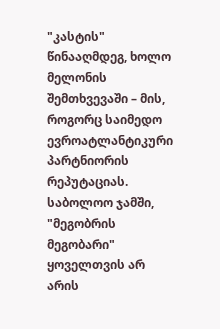"კასტის" წინააღმდეგ, ხოლო მელონის შემთხვევაში – მის, როგორც საიმედო ევროატლანტიკური პარტნიორის რეპუტაციას. საბოლოო ჯამში, "მეგობრის მეგობარი" ყოველთვის არ არის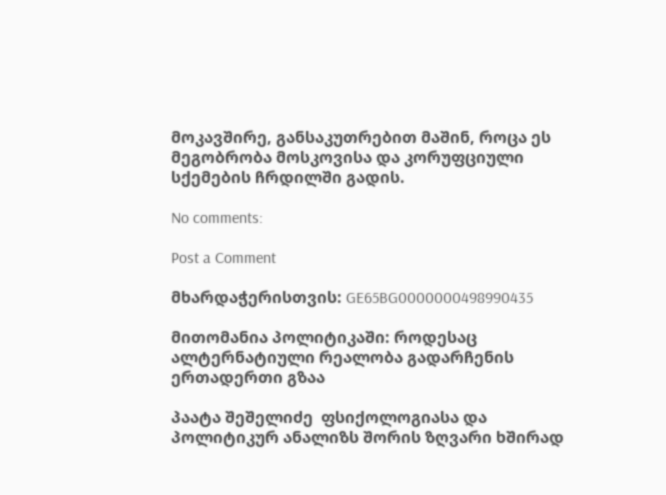მოკავშირე, განსაკუთრებით მაშინ, როცა ეს მეგობრობა მოსკოვისა და კორუფციული სქემების ჩრდილში გადის.

No comments:

Post a Comment

მხარდაჭერისთვის: GE65BG0000000498990435

მითომანია პოლიტიკაში: როდესაც ალტერნატიული რეალობა გადარჩენის ერთადერთი გზაა

პაატა შეშელიძე  ფსიქოლოგიასა და პოლიტიკურ ანალიზს შორის ზღვარი ხშირად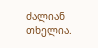ძალიან თხელია.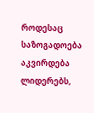როდესაც საზოგადოება აკვირდება ლიდერებს,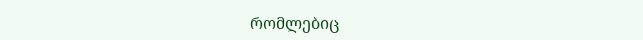რომლებიც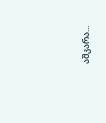აშკარა...